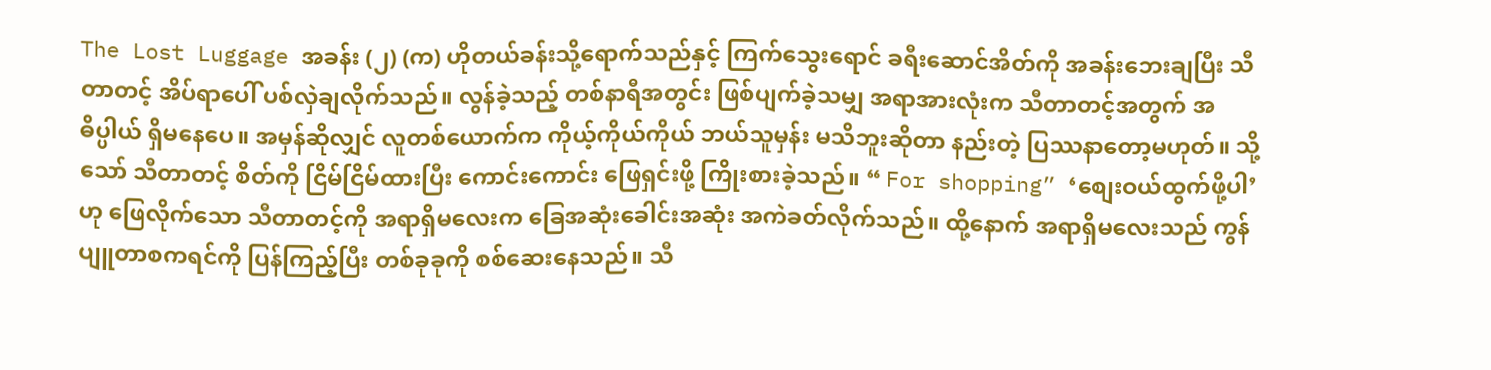The Lost Luggage အခန်း (၂) (က) ဟိုတယ်ခန်းသို့ရောက်သည်နှင့် ကြက်သွေးရောင် ခရီးဆောင်အိတ်ကို အခန်းဘေးချပြီး သီတာတင့် အိပ်ရာပေါ် ပစ်လှဲချလိုက်သည်။ လွန်ခဲ့သည့် တစ်နာရီအတွင်း ဖြစ်ပျက်ခဲ့သမျှ အရာအားလုံးက သီတာတင့်အတွက် အဓိပ္ပါယ် ရှိမနေပေ။ အမှန်ဆိုလျှင် လူတစ်ယောက်က ကိုယ့်ကိုယ်ကိုယ် ဘယ်သူမှန်း မသိဘူးဆိုတာ နည်းတဲ့ ပြဿနာတော့မဟုတ်။ သို့သော် သီတာတင့် စိတ်ကို ငြိမ်ငြိမ်ထားပြီး ကောင်းကောင်း ဖြေရှင်းဖို့ ကြိုးစားခဲ့သည်။ “ For shopping” ‘စျေးဝယ်ထွက်ဖို့ပါ’ ဟု ဖြေလိုက်သော သီတာတင့်ကို အရာရှိမလေးက ခြေအဆုံးခေါင်းအဆုံး အကဲခတ်လိုက်သည်။ ထို့နောက် အရာရှိမလေးသည် ကွန်ပျူတာစကရင်ကို ပြန်ကြည့်ပြီး တစ်ခုခုကို စစ်ဆေးနေသည်။ သီ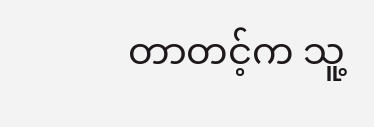တာတင့်က သူ့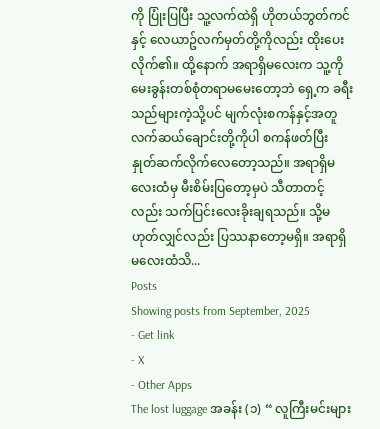ကို ပြုံးပြပြီး သူ့လက်ထဲရှိ ဟိုတယ်ဘွတ်ကင်နှင့် လေယာဥ်လက်မှတ်တို့ကိုလည်း ထိုးပေးလိုက်၏။ ထို့နောက် အရာရှိမလေးက သူ့ကို မေးခွန်းတစ်စုံတရာမမေးတော့ဘဲ ရှေ့က ခရီးသည်များကဲ့သို့ပင် မျက်လုံးစကန်နှင့်အတူ လက်ဆယ်ချောင်းတို့ကိုပါ စကန်ဖတ်ပြီး နှုတ်ဆက်လိုက်လေတော့သည်။ အရာရှိမလေးထံမှ မီးစိမ်းပြတော့မှပဲ သီတာတင့်လည်း သက်ပြင်းလေးခိုးချရသည်။ သို့မဟုတ်လျှင်လည်း ပြဿနာတော့မရှိ။ အရာရှိမလေးထံသိ...
Posts
Showing posts from September, 2025
- Get link
- X
- Other Apps
The lost luggage အခန်း (၁) “ လူကြီးမင်းများ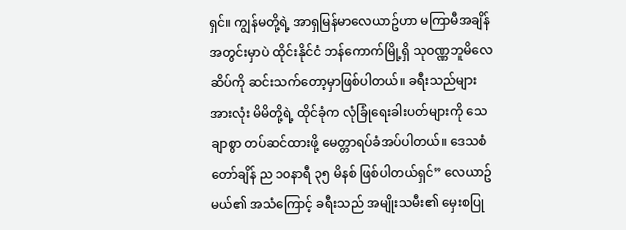ရှင်။ ကျွန်မတို့ရဲ့ အာရှမြန်မာလေယာဥ်ဟာ မကြာမီအချိန်အတွင်းမှာပဲ ထိုင်းနိုင်ငံ ဘန်ကောက်မြို့ရှိ သုဝဏ္ဏဘူမိလေဆိပ်ကို ဆင်းသက်တော့မှာဖြစ်ပါတယ်။ ခရီးသည်များအားလုံး မိမိတို့ရဲ့ ထိုင်ခုံက လုံခြုံရေးခါးပတ်များကို သေချာစွာ တပ်ဆင်ထားဖို့ မေတ္တာရပ်ခံအပ်ပါတယ်။ ဒေသစံတော်ချိန် ည ၁၀နာရီ ၃၅ မိနစ် ဖြစ်ပါတယ်ရှင်” လေယာဥ်မယ်၏ အသံကြောင့် ခရီးသည် အမျိုးသမီး၏ မှေးစပြု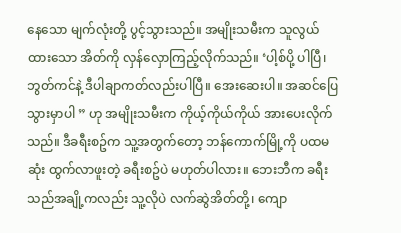နေသော မျက်လုံးတို့ ပွင့်သွားသည်။ အမျိုးသမီးက သူလွယ်ထားသော အိတ်ကို လှန်လှောကြည့်လိုက်သည်။ ‘ပါ့စ်ပို့ ပါပြီ၊ ဘွတ်ကင်နဲ့ ဒီပါချာကတ်လည်းပါပြီ။ အေးဆေးပါ။ အဆင်ပြေသွားမှာပါ ” ဟု အမျိုးသမီးက ကိုယ့်ကိုယ်ကိုယ် အားပေးလိုက်သည်။ ဒီခရီးစဥ်က သူ့အတွက်တော့ ဘန်ကောက်မြို့ကို ပထမဆုံး ထွက်လာဖူးတဲ့ ခရီးစဥ်ပဲ မဟုတ်ပါလား။ ဘေးဘီက ခရီးသည်အချို့ကလည်း သူ့လိုပဲ လက်ဆွဲအိတ်တို့၊ ကျော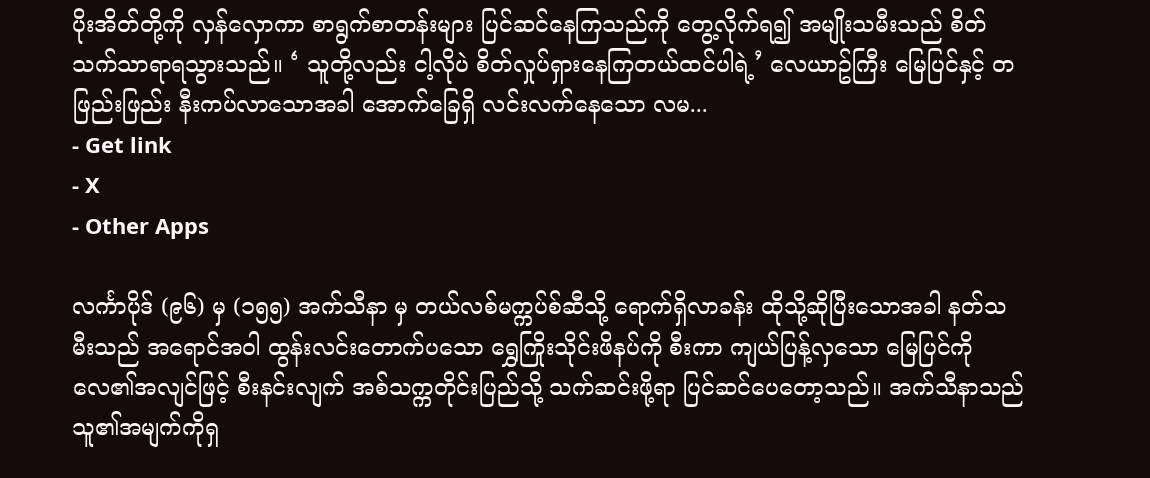ပိုးအိတ်တို့ကို လှန်လှောကာ စာရွက်စာတန်းများ ပြင်ဆင်နေကြသည်ကို တွေ့လိုက်ရ၍ အမျိုးသမီးသည် စိတ်သက်သာရာရသွားသည်။ ‘ သူတို့လည်း ငါ့လိုပဲ စိတ်လှုပ်ရှားနေကြတယ်ထင်ပါရဲ့’ လေယာဥ်ကြီး မြေပြင်နှင့် တဖြည်းဖြည်း နီးကပ်လာသောအခါ အောက်ခြေရှိ လင်းလက်နေသော လမ...
- Get link
- X
- Other Apps

လင်္ကာပိုဒ် (၉၆) မှ (၁၅၅) အက်သီနာ မှ တယ်လစ်မက္ကပ်စ်ဆီသို့ ရောက်ရှိလာခန်း ထိုသို့ဆိုပြီးသောအခါ နတ်သမီးသည် အရောင်အ၀ါ ထွန်းလင်းတောက်ပသော ရွှေကြိုးသိုင်းဖိနပ်ကို စီးကာ ကျယ်ပြန့်လှသော မြေပြင်ကို လေ၏အလျင်ဖြင့် စီးနင်းလျက် အစ်သက္ကတိုင်းပြည်သို့ သက်ဆင်းဖို့ရာ ပြင်ဆင်ပေတော့သည်။ အက်သီနာသည် သူ၏အမျက်ကိုရှ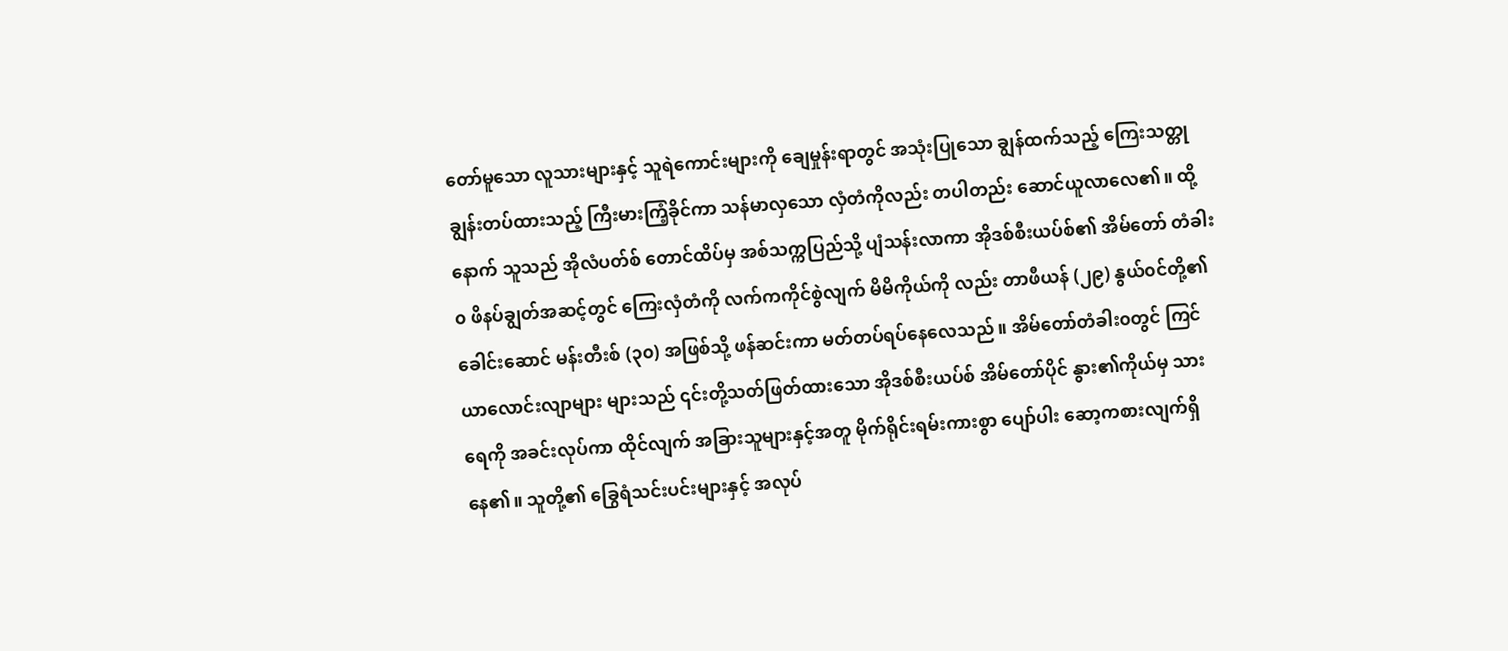တော်မူသော လူသားများနှင့် သူရဲကောင်းများကို ချေမှုန်းရာတွင် အသုံးပြုသော ချွန်ထက်သည့် ကြေးသတ္တုချွန်းတပ်ထားသည့် ကြီးမားကြံ့ခိုင်ကာ သန်မာလှသော လှံတံကိုလည်း တပါတည်း ဆောင်ယူလာလေ၏။ ထို့နောက် သူသည် အိုလံပတ်စ် တောင်ထိပ်မှ အစ်သက္ကပြည်သို့ ပျံသန်းလာကာ အိုဒစ်စီးယပ်စ်၏ အိမ်တော် တံခါး၀ ဖိနပ်ချွတ်အဆင့်တွင် ကြေးလှံတံကို လက်ကကိုင်စွဲလျက် မိမိကိုယ်ကို လည်း တာဖီယန် (၂၉) နွယ်၀င်တို့၏ ခေါင်းဆောင် မန်းတီးစ် (၃၀) အဖြစ်သို့ ဖန်ဆင်းကာ မတ်တပ်ရပ်နေလေသည်။ အိမ်တော်တံခါး၀တွင် ကြင်ယာလောင်းလျာများ များသည် ၎င်းတို့သတ်ဖြတ်ထားသော အိုဒစ်စီးယပ်စ် အိမ်တော်ပိုင် နွား၏ကိုယ်မှ သားရေကို အခင်းလုပ်ကာ ထိုင်လျက် အခြားသူများနှင့်အတူ မိုက်ရိုင်းရမ်းကားစွာ ပျော်ပါး ဆော့ကစားလျက်ရှိနေ၏။ သူတို့၏ ခြွေရံသင်းပင်းများနှင့် အလုပ်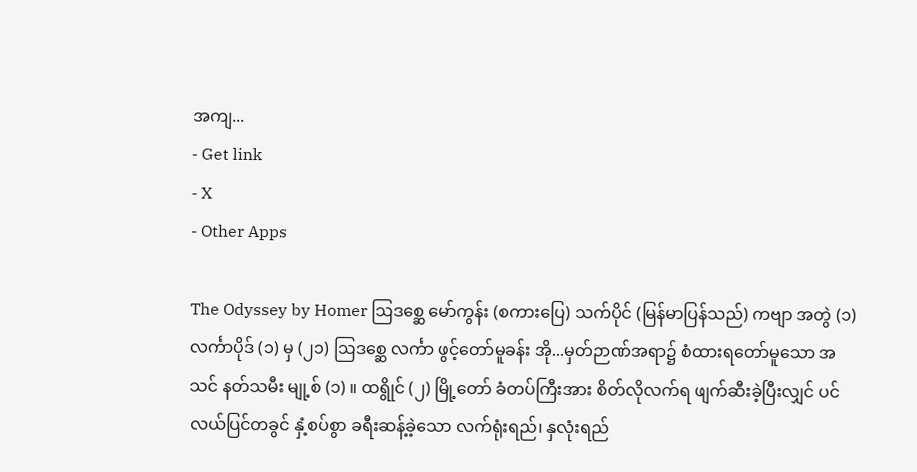အကျ...
- Get link
- X
- Other Apps

The Odyssey by Homer ဩဒစ္ဆေ မော်ကွန်း (စကားပြေ) သက်ပိုင် (မြန်မာပြန်သည်) ကဗျာ အတွဲ (၁) လင်္ကာပိုဒ် (၁) မှ (၂၁) ဩဒစ္ဆေ လင်္ကာ ဖွင့်တော်မူခန်း အို...မှတ်ဉာဏ်အရာ၌ စံထားရတော်မူသော အသင် နတ်သမီး မျု့စ် (၁) ။ ထရွိုင် (၂) မြို့တော် ခံတပ်ကြီးအား စိတ်လိုလက်ရ ဖျက်ဆီးခဲ့ပြီးလျှင် ပင်လယ်ပြင်တခွင် နှံ့စပ်စွာ ခရီးဆန့်ခဲ့သော လက်ရုံးရည်၊ နှလုံးရည်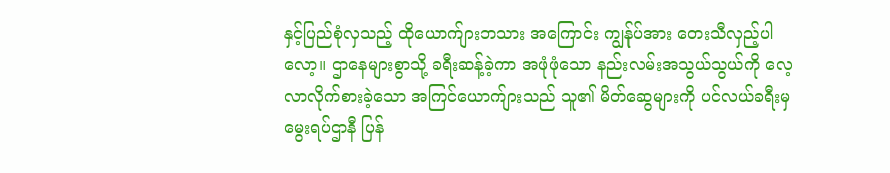နှင့်ပြည်စုံလှသည့် ထိုယောက်ျားဘသား အကြောင်း ကျွန်ုပ်အား တေးသီလှည့်ပါလော့။ ဌာနေများစွာသို့ ခရီးဆန့်ခဲ့ကာ အဖုံဖုံသော နည်းလမ်းအသွယ်သွယ်ကို လေ့လာလိုက်စားခဲ့သော အကြင်ယောက်ျားသည် သူ၏ မိတ်ဆွေများကို ပင်လယ်ခရီးမှ မွေးရပ်ဌာနီ ပြန်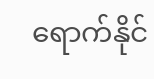ရောက်နိုင်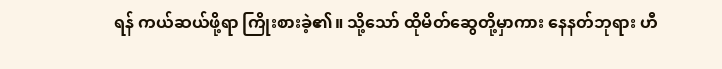ရန် ကယ်ဆယ်ဖို့ရာ ကြိုးစားခဲ့၏။ သို့သော် ထိုမိတ်ဆွေတို့မှာကား နေနတ်ဘုရား ဟီ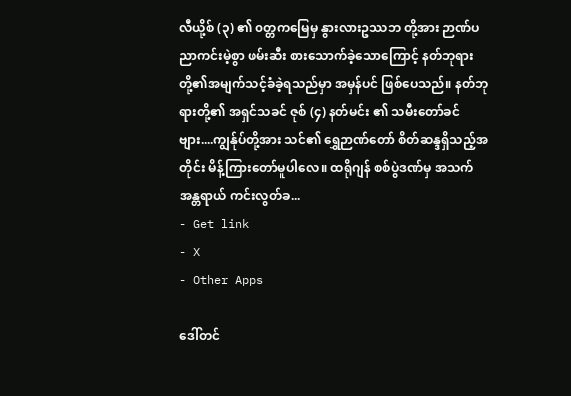လီယို့စ် (၃) ၏ ၀တ္တကမြေမှ နွားလားဥဿဘ တို့အား ဉာဏ်ပညာကင်းမဲ့စွာ ဖမ်းဆီး စားသောက်ခဲ့သောကြောင့် နတ်ဘုရားတို့၏အမျက်သင့်ခံခဲ့ရသည်မှာ အမှန်ပင် ဖြစ်ပေသည်။ နတ်ဘုရားတို့၏ အရှင်သခင် ဇုစ် (၄) နတ်မင်း ၏ သမီးတော်ခင်ဗျား....ကျွန်ုပ်တို့အား သင်၏ ရွှေဉာဏ်တော် စိတ်ဆန္ဒရှိသည့်အတိုင်း မိန့်ကြားတော်မူပါလေ။ ထရိုဂျန် စစ်ပွဲဒဏ်မှ အသက်အန္တရာယ် ကင်းလွတ်ခ...
- Get link
- X
- Other Apps

ဒေါ်တင်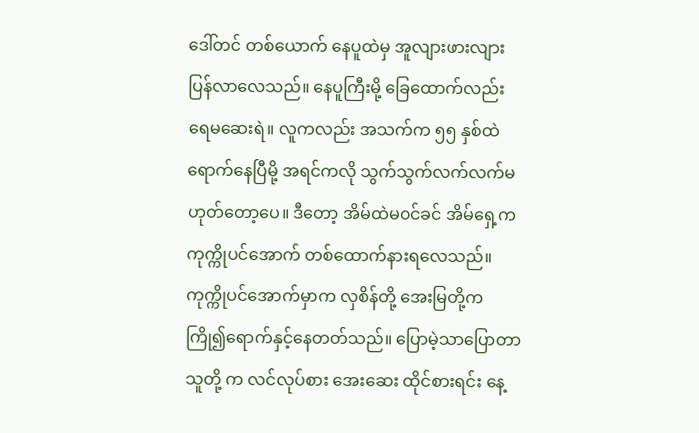ဒေါ်တင် တစ်ယောက် နေပူထဲမှ အူလျားဖားလျား ပြန်လာလေသည်။ နေပူကြီးမို့ ခြေထောက်လည်းရေမဆေးရဲ။ လူကလည်း အသက်က ၅၅ နှစ်ထဲ ရောက်နေပြီမို့ အရင်ကလို သွက်သွက်လက်လက်မဟုတ်တော့ပေ။ ဒီတော့ အိမ်ထဲမ၀င်ခင် အိမ်ရှေ့က ကုက္ကိုပင်အောက် တစ်ထောက်နားရလေသည်။ ကုက္ကိုပင်အောက်မှာက လှစိန်တို့ အေးမြတို့က ကြို၍ရောက်နှင့်နေတတ်သည်။ ပြောမဲ့သာပြောတာ သူတို့ က လင်လုပ်စား အေးဆေး ထိုင်စားရင်း နေ့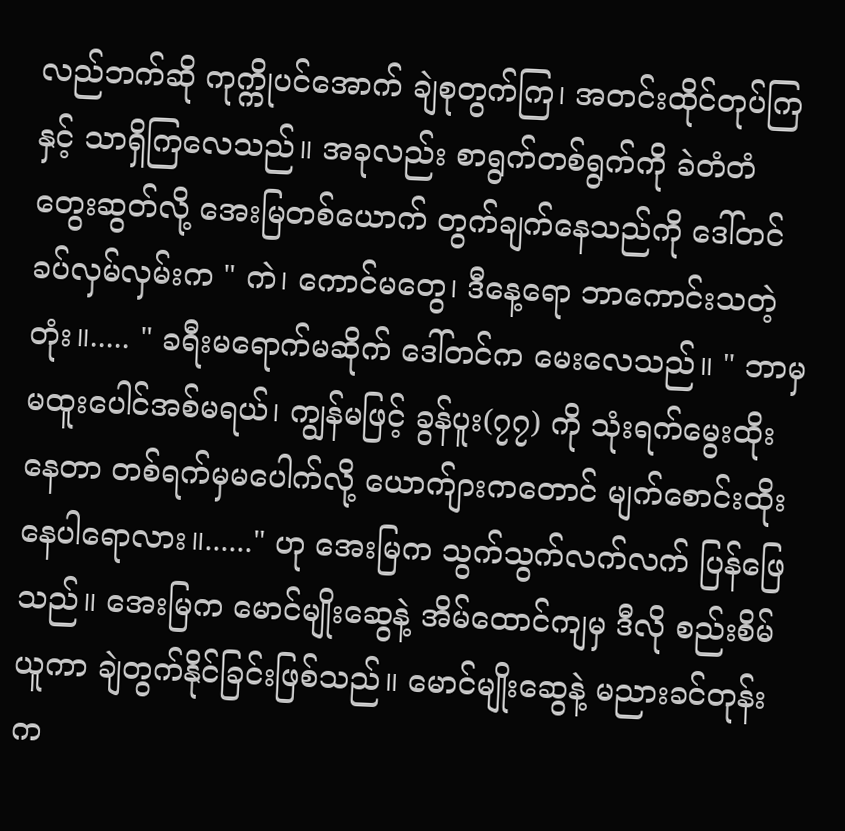လည်ဘက်ဆို ကုက္ကိုပင်အောက် ချဲစုတွက်ကြ၊ အတင်းထိုင်တုပ်ကြနှင့် သာရှိကြလေသည်။ အခုလည်း စာရွက်တစ်ရွက်ကို ခဲတံတံတွေးဆွတ်လို့ အေးမြတစ်ယောက် တွက်ချက်နေသည်ကို ဒေါ်တင် ခပ်လှမ်လှမ်းက " ကဲ၊ ကောင်မတွေ၊ ဒီနေ့ရော ဘာကောင်းသတဲ့တုံး။..... " ခရီးမရောက်မဆိုက် ဒေါ်တင်က မေးလေသည်။ " ဘာမှမထူးပေါင်အစ်မရယ်၊ ကျွန်မဖြင့် ခွန်ပူး(၇၇) ကို သုံးရက်မွေးထိုးနေတာ တစ်ရက်မှမပေါက်လို့ ယောက်ျားကတောင် မျက်စောင်းထိုးနေပါရောလား။......" ဟု အေးမြက သွက်သွက်လက်လက် ပြန်ဖြေသည်။ အေးမြက မောင်မျိုးဆွေနဲ့ အိမ်ထောင်ကျမှ ဒီလို စည်းစိမ်ယူကာ ချဲတွက်နိုင်ခြင်းဖြစ်သည်။ မောင်မျိုးဆွေနဲ့ မညားခင်တုန်းက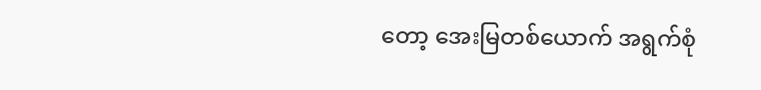တော့ အေးမြတစ်ယောက် အရွက်စုံ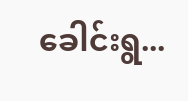ခေါင်းရွ...